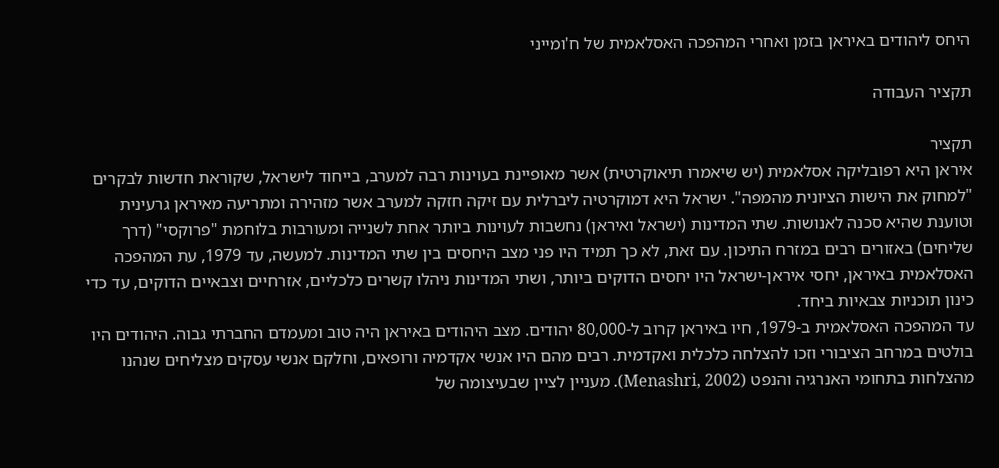היחס ליהודים באיראן בזמן ואחרי המהפכה האסלאמית של ח'ומייני

תקציר העבודה

תקציר
איראן היא רפובליקה אסלאמית (יש שיאמרו תיאוקרטית) אשר מאופיינת בעוינות רבה למערב, בייחוד לישראל, שקוראת חדשות לבקרים "למחוק את הישות הציונית מהמפה". ישראל היא דמוקרטיה ליברלית עם זיקה חזקה למערב אשר מזהירה ומתריעה מאיראן גרעינית וטוענת שהיא סכנה לאנושות. שתי המדינות (ישראל ואיראן) נחשבות לעוינות ביותר אחת לשנייה ומעורבות בלוחמת "פרוקסי" (דרך שליחים) באזורים רבים במזרח התיכון. עם זאת, לא כך תמיד היו פני מצב היחסים בין שתי המדינות. למעשה, עד 1979, עת המהפכה האסלאמית באיראן, יחסי איראן-ישראל היו יחסים הדוקים ביותר, ושתי המדינות ניהלו קשרים כלכליים, אזרחיים וצבאיים הדוקים, עד כדי כינון תוכניות צבאיות ביחד.
עד המהפכה האסלאמית ב-1979, חיו באיראן קרוב ל-80,000 יהודים. מצב היהודים באיראן היה טוב ומעמדם החברתי גבוה. היהודים היו בולטים במרחב הציבורי וזכו להצלחה כלכלית ואקדמית. רבים מהם היו אנשי אקדמיה ורופאים, וחלקם אנשי עסקים מצליחים שנהנו מהצלחות בתחומי האנרגיה והנפט (Menashri, 2002). מעניין לציין שבעיצומה של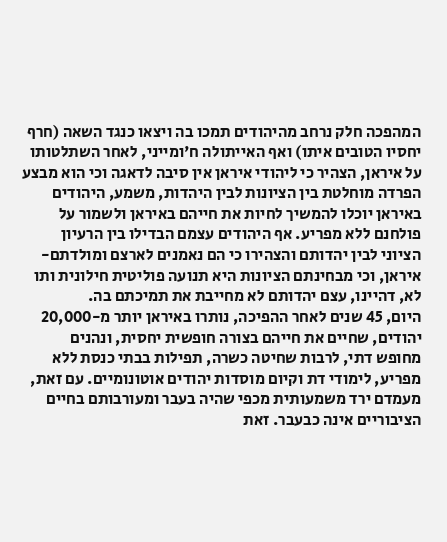המהפכה חלק נרחב מהיהודים תמכו בה ויצאו כנגד השאה (חרף יחסיו הטובים איתו) ואף האייתולה ח'ומייני, לאחר השתלטותו על איראן, הצהיר כי ליהודי איראן אין סיבה לדאגה וכי הוא מבצע הפרדה מוחלטת בין הציונות לבין היהדות, משמע, היהודים באיראן יוכלו להמשיך לחיות את חייהם באיראן ולשמור על פולחנם ללא מפריע. אף היהודים עצמם הבדילו בין הרעיון הציוני לבין יהדותם והצהירו כי הם נאמנים לארצם ומולדתם- איראן, וכי מבחינתם הציונות היא תנועה פוליטית חילונית ותו לא, דהיינו, עצם יהדותם לא מחייבת את תמיכתם בה.
היום, 45 שנים לאחר ההפיכה, נותרו באיראן יותר מ-20,000 יהודים, שחיים את חייהם בצורה חופשית יחסית, ונהנים מחופש דתי, לרבות שחיטה כשרה, תפילות בבתי כנסת ללא מפריע, לימודי דת וקיום מוסדות יהודים אוטונומיים. עם זאת, מעמדם ירד משמעותית מכפי שהיה בעבר ומעורבותם בחיים הציבוריים אינה כבעבר. זאת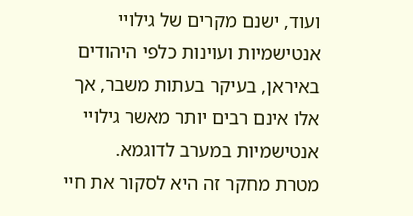ועוד, ישנם מקרים של גילויי אנטישמיות ועוינות כלפי היהודים באיראן, בעיקר בעתות משבר, אך אלו אינם רבים יותר מאשר גילויי אנטישמיות במערב לדוגמא.
מטרת מחקר זה היא לסקור את חיי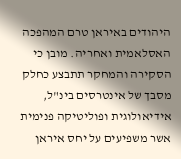היהודים באיראן טרם המהפכה האסלאמית ואחריה. מובן כי הסקירה והמחקר תתבצע כחלק מסבך של אינטרסים בינ"ל, אידיאולוגית ופוליטיקה פנימית אשר משפיעים על יחס איראן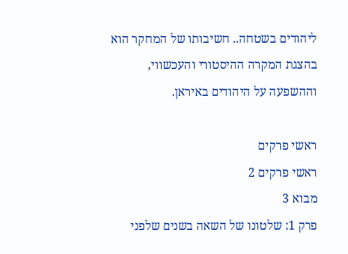ליהודים בשטחה.. חשיבותו של המחקר הוא בהצגת המקרה ההיסטורי והעכשווי, וההשפעה על היהודים באיראן.

ראשי פרקים
ראשי פרקים 2
מבוא 3
פרק 1: שלטונו של השאה בשנים שלפני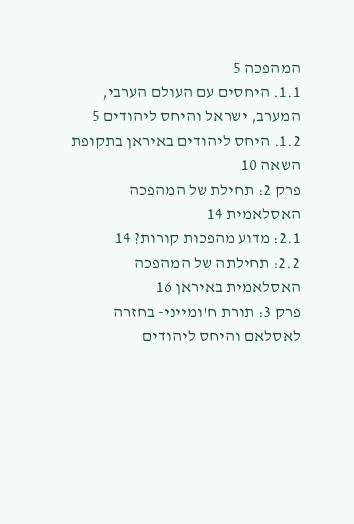המהפכה 5
1.1. היחסים עם העולם הערבי, המערב, ישראל והיחס ליהודים 5
1.2. היחס ליהודים באיראן בתקופת השאה 10
פרק 2: תחילת של המהפכה האסלאמית 14
2.1: מדוע מהפכות קורות? 14
2.2: תחילתה של המהפכה האסלאמית באיראן 16
פרק 3: תורת ח'ומייני- בחזרה לאסלאם והיחס ליהודים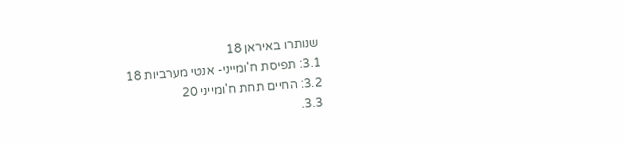שנותרו באיראן 18
3.1: תפיסת ח'ומייני- אנטי מערביות 18
3.2: החיים תחת ח'ומייני 20
3.3.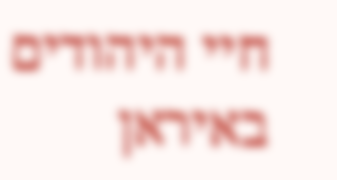חיי היהודים באיראן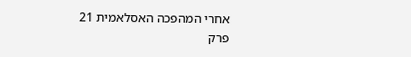אחרי המהפכה האסלאמית 21
פרק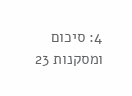4: סיכום ומסקנות 23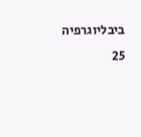ביבליוגרפיה 25